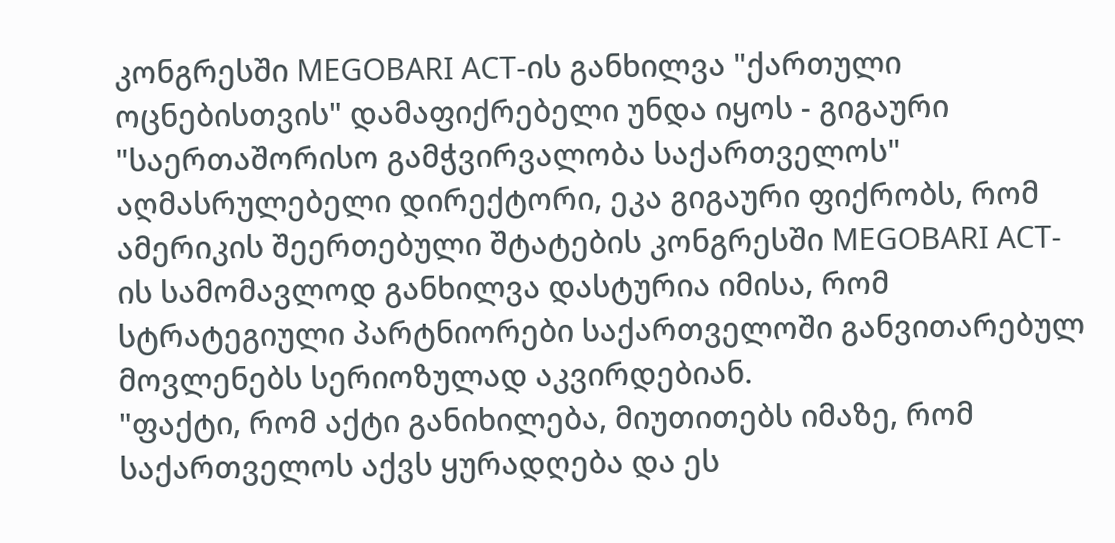კონგრესში MEGOBARI ACT-ის განხილვა "ქართული ოცნებისთვის" დამაფიქრებელი უნდა იყოს - გიგაური
"საერთაშორისო გამჭვირვალობა საქართველოს" აღმასრულებელი დირექტორი, ეკა გიგაური ფიქრობს, რომ ამერიკის შეერთებული შტატების კონგრესში MEGOBARI ACT-ის სამომავლოდ განხილვა დასტურია იმისა, რომ სტრატეგიული პარტნიორები საქართველოში განვითარებულ მოვლენებს სერიოზულად აკვირდებიან.
"ფაქტი, რომ აქტი განიხილება, მიუთითებს იმაზე, რომ საქართველოს აქვს ყურადღება და ეს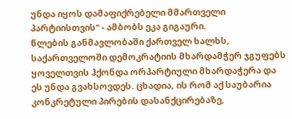უნდა იყოს დამაფიქრებელი მმართველი პარტიისთვის" - ამბობს ეკა გიგაური.
წლების განმავლობაში ქართველ ხალხს, საქართველოში დემოკრატიის მხარდამჭერ ჯგუფებს ყოველთვის ჰქონდა ორპარტიული მხარდაჭერა და ეს უნდა გვახსოვდეს. ცხადია, ის რომ აქ საუბარია კონკრეტული პირების დასანქცირებაზე,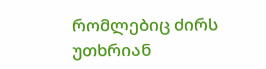რომლებიც ძირს უთხრიან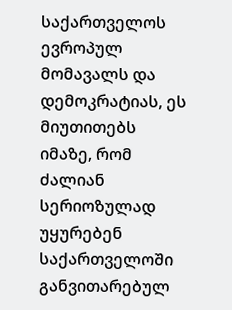საქართველოს ევროპულ მომავალს და დემოკრატიას, ეს მიუთითებს იმაზე, რომ ძალიან სერიოზულად უყურებენ საქართველოში განვითარებულ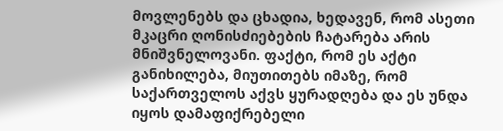მოვლენებს და ცხადია, ხედავენ, რომ ასეთი მკაცრი ღონისძიებების ჩატარება არის მნიშვნელოვანი. ფაქტი, რომ ეს აქტი განიხილება, მიუთითებს იმაზე, რომ საქართველოს აქვს ყურადღება და ეს უნდა იყოს დამაფიქრებელი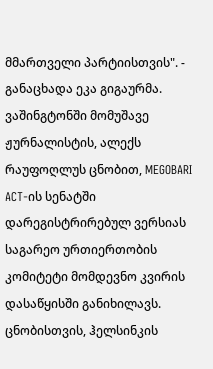მმართველი პარტიისთვის". - განაცხადა ეკა გიგაურმა.
ვაშინგტონში მომუშავე ჟურნალისტის, ალექს რაუფოღლუს ცნობით, MEGOBARI ACT-ის სენატში დარეგისტრირებულ ვერსიას საგარეო ურთიერთობის კომიტეტი მომდევნო კვირის დასაწყისში განიხილავს.
ცნობისთვის, ჰელსინკის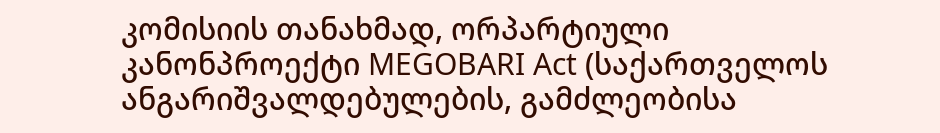კომისიის თანახმად, ორპარტიული კანონპროექტი MEGOBARI Act (საქართველოს ანგარიშვალდებულების, გამძლეობისა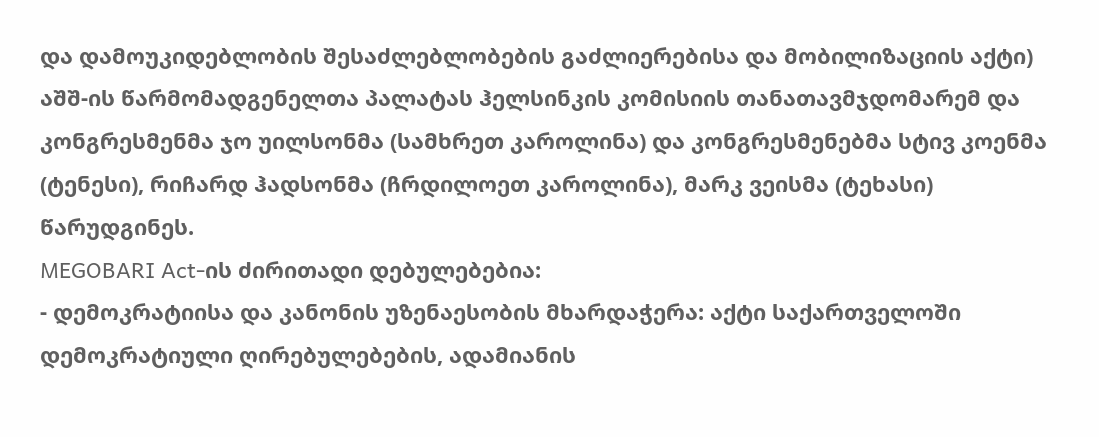და დამოუკიდებლობის შესაძლებლობების გაძლიერებისა და მობილიზაციის აქტი) აშშ-ის წარმომადგენელთა პალატას ჰელსინკის კომისიის თანათავმჯდომარემ და კონგრესმენმა ჯო უილსონმა (სამხრეთ კაროლინა) და კონგრესმენებმა სტივ კოენმა (ტენესი), რიჩარდ ჰადსონმა (ჩრდილოეთ კაროლინა), მარკ ვეისმა (ტეხასი) წარუდგინეს.
MEGOBARI Act-ის ძირითადი დებულებებია:
- დემოკრატიისა და კანონის უზენაესობის მხარდაჭერა: აქტი საქართველოში დემოკრატიული ღირებულებების, ადამიანის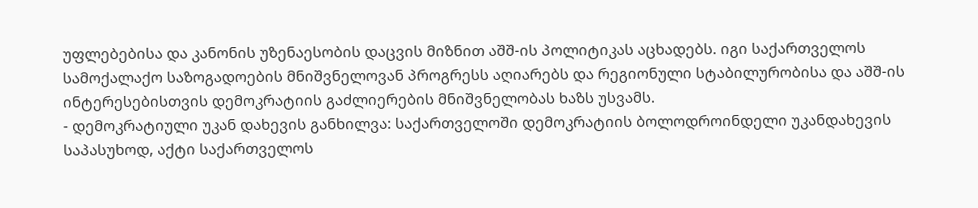უფლებებისა და კანონის უზენაესობის დაცვის მიზნით აშშ-ის პოლიტიკას აცხადებს. იგი საქართველოს სამოქალაქო საზოგადოების მნიშვნელოვან პროგრესს აღიარებს და რეგიონული სტაბილურობისა და აშშ-ის ინტერესებისთვის დემოკრატიის გაძლიერების მნიშვნელობას ხაზს უსვამს.
- დემოკრატიული უკან დახევის განხილვა: საქართველოში დემოკრატიის ბოლოდროინდელი უკანდახევის საპასუხოდ, აქტი საქართველოს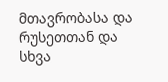მთავრობასა და რუსეთთან და სხვა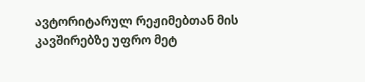ავტორიტარულ რეჟიმებთან მის კავშირებზე უფრო მეტ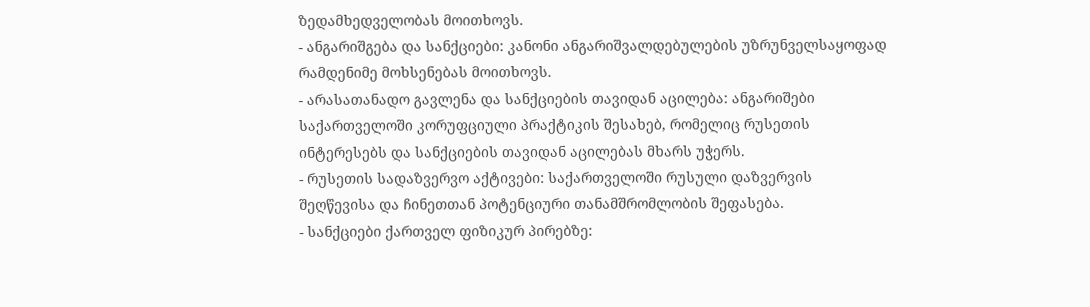ზედამხედველობას მოითხოვს.
- ანგარიშგება და სანქციები: კანონი ანგარიშვალდებულების უზრუნველსაყოფად რამდენიმე მოხსენებას მოითხოვს.
- არასათანადო გავლენა და სანქციების თავიდან აცილება: ანგარიშები საქართველოში კორუფციული პრაქტიკის შესახებ, რომელიც რუსეთის ინტერესებს და სანქციების თავიდან აცილებას მხარს უჭერს.
- რუსეთის სადაზვერვო აქტივები: საქართველოში რუსული დაზვერვის შეღწევისა და ჩინეთთან პოტენციური თანამშრომლობის შეფასება.
- სანქციები ქართველ ფიზიკურ პირებზე: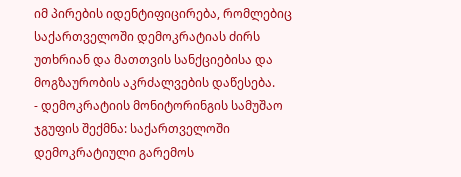იმ პირების იდენტიფიცირება, რომლებიც საქართველოში დემოკრატიას ძირს უთხრიან და მათთვის სანქციებისა და მოგზაურობის აკრძალვების დაწესება.
- დემოკრატიის მონიტორინგის სამუშაო ჯგუფის შექმნა: საქართველოში დემოკრატიული გარემოს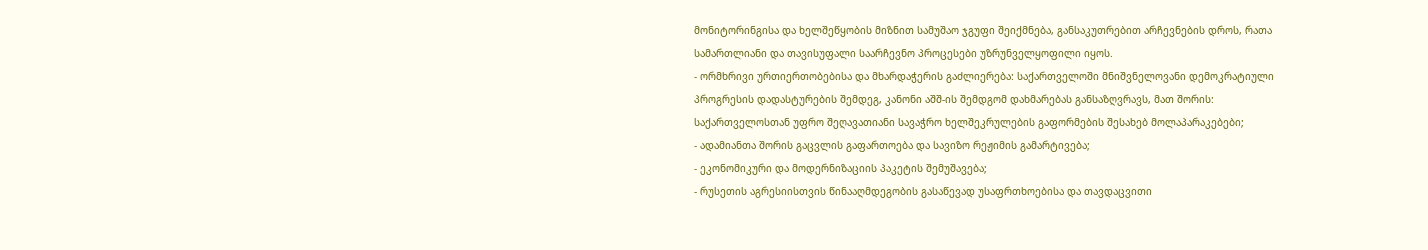მონიტორინგისა და ხელშეწყობის მიზნით სამუშაო ჯგუფი შეიქმნება, განსაკუთრებით არჩევნების დროს, რათა სამართლიანი და თავისუფალი საარჩევნო პროცესები უზრუნველყოფილი იყოს.
- ორმხრივი ურთიერთობებისა და მხარდაჭერის გაძლიერება: საქართველოში მნიშვნელოვანი დემოკრატიული პროგრესის დადასტურების შემდეგ, კანონი აშშ-ის შემდგომ დახმარებას განსაზღვრავს, მათ შორის: საქართველოსთან უფრო შეღავათიანი სავაჭრო ხელშეკრულების გაფორმების შესახებ მოლაპარაკებები;
- ადამიანთა შორის გაცვლის გაფართოება და სავიზო რეჟიმის გამარტივება;
- ეკონომიკური და მოდერნიზაციის პაკეტის შემუშავება;
- რუსეთის აგრესიისთვის წინააღმდეგობის გასაწევად უსაფრთხოებისა და თავდაცვითი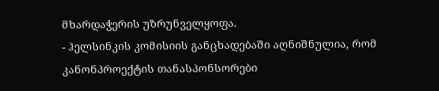მხარდაჭერის უზრუნველყოფა.
- ჰელსინკის კომისიის განცხადებაში აღნიშნულია, რომ კანონპროექტის თანასპონსორები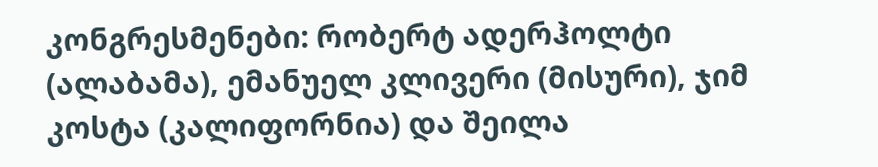კონგრესმენები: რობერტ ადერჰოლტი (ალაბამა), ემანუელ კლივერი (მისური), ჯიმ კოსტა (კალიფორნია) და შეილა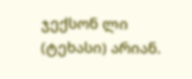ჯექსონ ლი (ტეხასი) არიან.